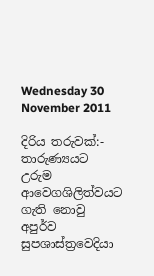Wednesday 30 November 2011

දිරිය තරුවක්:- තාරුණ්‍යයට උරුම ආවෙගශිලිත්වයට ගැති නොවු අපුර්ව සුපශාස්ත්‍රවෙදියා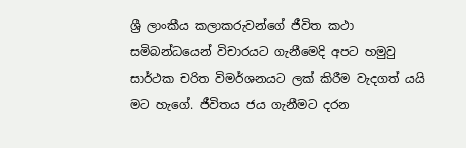ශ්‍රී ලාංකීය කලාකරුවන්ගේ ජීවිත කථා සමිබන්ධයෙන් විචාරයට ගැනීමෙදි අපට හමුවු සාර්ථක චරිත විමර්ශනයට ලක් කිරීම වැදගත් යයි මට හැගේ. ජීවිතය ජය ගැනීමට දරන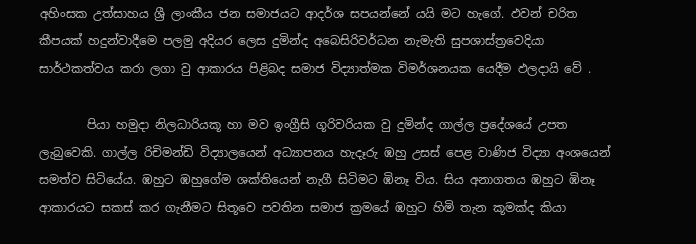අහිංසක උත්සාහය ශ්‍රී ලාංකීය ජන සමාජයට ආදර්ශ සපයන්නේ යයි මට හැගේ. ඵවන් චරිත කීපයක් හදුන්වාදීමෙ පලමු අදියර ලෙස දුමින්ද අබෙසිරිවර්ධන නැමැති සුපශාස්ත්‍රවෙදියා සාර්ථකත්වය කරා ලගා වු ආකාරය පිළිබද සමාජ විද්‍යාත්මක විමර්ශනයක යෙදීම ඵලදායි වේ .

        පියා හමුදා නිලධාරියකූ හා මව ඉංග්‍රීසි ගූරිවරියක වු දුමින්ද ගාල්ල ප්‍රදේශයේ උපත ලැබුවෙකි. ගාල්ල රිචිමන්ඩි විද්‍යාලයෙන් අධ්‍යාපනය හැදෑරු ඹහු උසස් පෙළ වාණිජ විද්‍යා අංශයෙන් සමත්ව සිටියේය. ඹහුට ඹහුගේම ශක්තියෙන් නැගී සිටිමට ඹිනෑ විය. සිය අනාගතය ඹහුට ඹිනෑ ආකාරයට සකස් කර ගැනීමට සිතූවෙ පවතින සමාජ ක්‍රමයේ ඹහුට හිමි තැන කූමක්ද කියා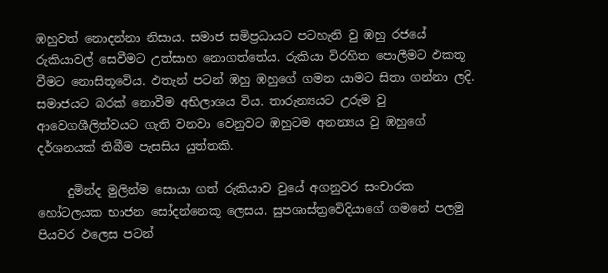ඹහුවත් නොදන්නා නිසාය. සමාජ සමිප්‍රධායට පටහැනි වු ඹහු රජයේ රුකියාවල් සෙවීමට උත්සාහ නොගත්තේය. රුකියා විරහිත පොලීමට ඵකතූ වීමට නොසිතූවෙිය. ඵතැන් පටන් ඹහු ඹහුගේ ගමන යාමට සිතා ගන්නා ලදි. සමාජයට බරක් නොවීම අභිලාශය විය. තාරුන්‍යයට උරුම වු ආවෙගශීලිත්වයට ගැති වනවා වෙනුවට ඹහුටම අනන්‍යය වු ඹහුගේ දර්ශනයක් තිබීම පැසසිය යුත්තකි.

     දුමින්ද මුලින්ම සොයා ගත් රුකියාව වුයේ අගනුවර සංචාරක හෝටලයක භාජන සෝදන්නෙකූ ලෙසය. සුපශාස්ත්‍රවෙිදියාගේ ගමනේ පලමු පියවර ඵලෙස පටන්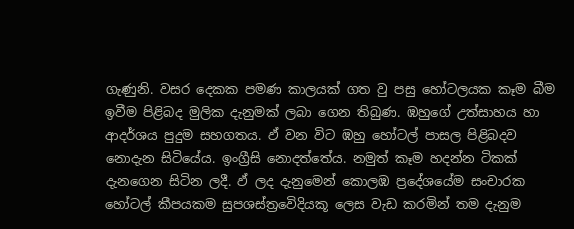ගැණුනි. වසර දෙකක පමණ කාලයක් ගත වු පසු හෝටලයක කෑම බීම ඉවීම පිළිබද මුලික දැනුමක් ලබා ගෙන තිබුණ. ඹහුගේ උත්සාහය හා ආදර්ශය පුදුම සහගතය. ඵ් වන විට ඹහු හෝටල් පාසල පිළිබදව නොදැන සිටියේය. ඉංග්‍රීසි නොදත්තේය. නමුත් කෑම හදන්න ටිකක් දැනගෙන සිටින ලදී. ඵ් ලද දැනුමෙන් කොලඹ ප්‍රදේශයේම සංචාරක හෝටල් කීපයකම සුපශස්ත්‍රවෙිදියකූ ලෙස වැඩ කරමින් තම දැනුම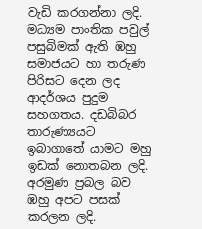වැඩි කරගන්නා ලදි. මධ්‍යම පාංතික පවුල් පසුබිමක් ඇති ඹහු සමාජයට හා තරුණ පිරිසට දෙන ලද ආදර්ශය පුදුම සහගතය. දඩබිබර තාරුණ්‍යයට ඉබාගාතේ යාමට මහු ඉඩක් නොතබන ලදි. අරමුණ ප්‍රබල බව ඹහු අපට පසක් කරලන ලදි.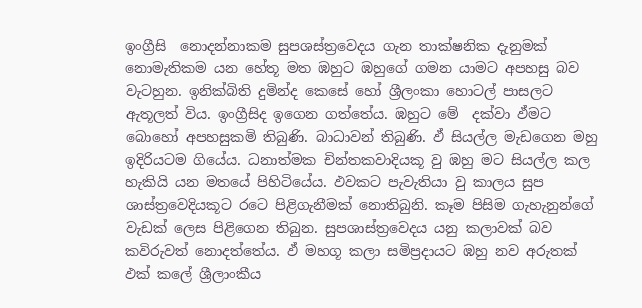ඉංග්‍රීසි  නොදන්නාකම සුපශස්ත්‍රවෙදය ගැන තාක්ෂනික දැනුමක් නොමැතිකම යන හේතූ මත ඹහුට ඹහුගේ ගමන යාමට අපහසු බව වැටහුන. ඉනික්බිති දුමින්ද කෙසේ හෝ ශ්‍රීලංකා හොටල් පාසලට ඇතූලත් විය. ඉංග්‍රීසිද ඉගෙන ගත්තේය. ඹහුට මේ  දක්වා ඵ්මට බොහෝ අපහසුකමි තිබුණි. බාධාවන් තිබුණි. ඵ් සියල්ල මැඩගෙන මහු ඉදිරියටම ගියේය. ධනාත්මක චින්තකවාදියකූ වු ඹහු මට සියල්ල කල හැකියි යන මතයේ පිහිටියේය. ඵවකට පැවැතියා වු කාලය සුප ශාස්ත්‍රවෙදියකූට රටෙ පිළිගැනීමක් නොතිබුනි. කෑම පිසිම ගැහැනුන්ගේ වැඩක් ලෙස පිළිගෙන තිබුන. සුපශාස්ත්‍රවෙදය යනු කලාවක් බව කවිරුවත් නොදත්තේය. ඵ් මහගූ කලා සමිප්‍රදායට ඹහු නව අරුතක් ඵක් කලේ ශ්‍රීලාංකීය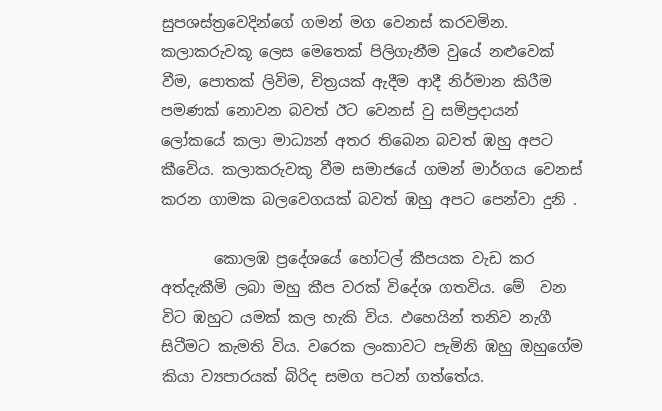සුපශස්ත්‍රවෙදින්ගේ ගමන් මග වෙනස් කරවමින. කලාකරුවකූ ලෙස මෙතෙක් පිලිගැනීම වුයේ නළුවෙක් වීම, පොතක් ලිවිම, චිත්‍රයක් ඇදීම ආදී නිර්මාන කිරීම පමණක් නොවන බවත් ඊට වෙනස් වු සමිප්‍රදායන් ලෝකයේ කලා මාධ්‍යන් අතර තිබෙන බවත් ඹහු අපට කීවෙිය. කලාකරුවකූ වීම සමාජයේ ගමන් මාර්ගය වෙනස් කරන ගාමක බලවෙගයක් බවත් ඹහු අපට පෙන්වා දුනි .

       කොලඹ ප්‍රදේශයේ හෝටල් කීපයක වැඩ කර අත්දැකීමි ලබා මහු කීප වරක් විදේශ ගතවිය. මේ  වන විට ඹහුට යමක් කල හැකි විය. ඵහෙයින් තනිව නැගී සිටීමට කැමති විය. වරෙක ලංකාවට පැමිනි ඹහු ඔහුගේම කියා ව්‍යපාරයක් බිරිද සමග පටන් ගත්තේය.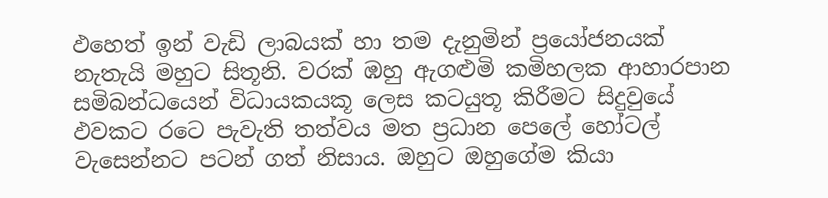ඵහෙත් ඉන් වැඩි ලාබයක් හා තම දැනුමින් ප්‍රයෝජනයක් නැතැයි මහුට සිතූනි. වරක් ඹහු ඇගළුමි කමිහලක ආහාරපාන සමිබන්ධයෙන් විධායකයකූ ලෙස කටයුතූ කිරීමට සිදුවුයේ ඵවකට රටෙ පැවැති තත්වය මත ප්‍රධාන පෙලේ හෝටල් වැසෙන්නට පටන් ගත් නිසාය. ඔහුට ඔහුගේම කියා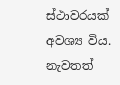ස්ථාවරයක් අවශ්‍ය විය. නැවතත්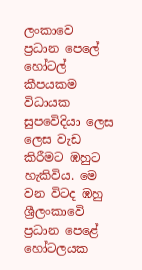ලංකාවෙ ප්‍රධාන පෙලේ හෝටල් කීපයකම විධායක සුපවෙිදියා ලෙස ලෙස වැඩ කිරීමට ඹහුට හැකිවිය. මෙ වන විටද ඹහු ශ්‍රීලංකාවෙි ප්‍රධාන පෙළේ හෝටලයක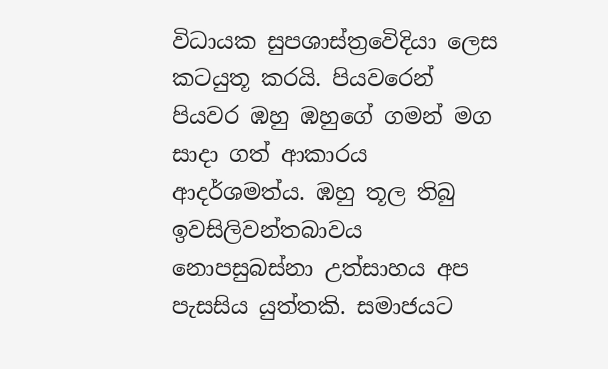විධායක සුපශාස්ත්‍රවෙිදියා ලෙස කටයුතූ කරයි. පියවරෙන් පියවර ඹහු ඹහුගේ ගමන් මග සාදා ගත් ආකාරය ආදර්ශමත්ය. ඹහු තූල තිබු ඉවසිලිවන්තබාවය නොපසුබස්නා උත්සාහය අප පැසසිය යුත්තකි. සමාජයට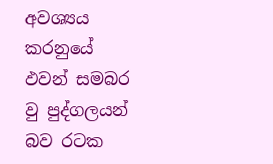අවශ්‍යය කරනුයේ ඵවන් සමබර වු පුද්ගලයන් බව රටක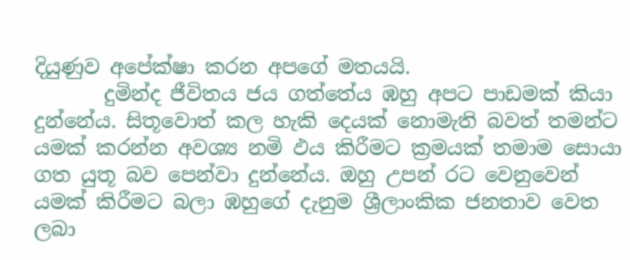දියුණුව අපේක්ෂා කරන අපගේ මතයයි.
       දුමින්ද ජීවිතය ජය ගත්තේය ඹහු අපට පාඩමක් කියා දුන්නේය. සිතූවොත් කල හැකි දෙයක් නොමැති බවත් තමන්ට යමක් කරන්න අවශ්‍ය නමි ඵය කිරීමට ක්‍රමයක් තමාම සොයා ගත යුතූ බව පෙන්වා දුන්නේය. ඔහු උපන් රට වෙනුවෙන් යමක් කිරීමට බලා ඹහුගේ දැනුම ශ්‍රීලාංකික ජනතාව වෙත ලබා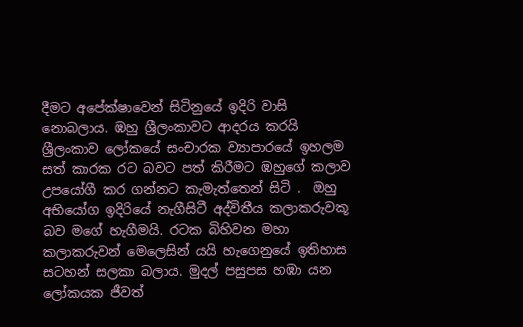දීමට අපේක්ෂාවෙන් සිටිනුයේ ඉදිරි වාසි නොබලාය. ඹහු ශ්‍රීලංකාවට ආදරය කරයි ශ්‍රීලංකාව ලෝකයේ සංචාරක ව්‍යාපාරයේ ඉහලම සත් කාරක රට බවට පත් කිරීමට ඹහුගේ කලාව උපයෝගී කර ගන්නට කැමැත්තෙන් සිටි .  ඔහු අභියෝග ඉදිරියේ නැගීසිටී අද්විතීය කලාකරුවකූ බව මගේ හැගීමයි. රටක බිහිවන මහා කලාකරුවන් මෙලෙසින් යයි හැගෙනුයේ ඉතිහාස සටහන් සලකා බලාය. මුදල් පසුපස හඹා යන ලෝකයක ජීවත්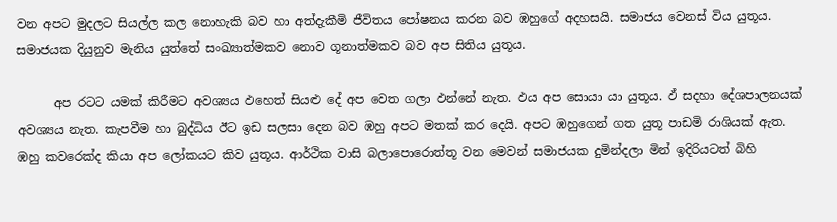වන අපට මුදලට සියල්ල කල නොහැකි බව හා අත්දැකීමි ජීවිතය පෝෂනය කරන බව ඹහුගේ අදහසයි. සමාජය වෙනස් විය යුතූය. සමාජයක දියුනුව මැනිය යුත්තේ සංඛ්‍යාත්මකව නොව ගූනාත්මකව බව අප සිතිය යුතූය.

      අප රටට යමක් කිරීමට අවශ්‍යය ඵහෙත් සියළු දේ අප වෙත ගලා ඵන්නේ නැත. ඵය අප සොයා යා යුතූය. ඵ් සදහා දේශපාලනයක් අවශ්‍යය නැත. කැපවීම හා බුද්ධිය ඊට ඉඩ සලසා දෙන බව ඹහු අපට මතක් කර දෙයි. අපට ඹහුගෙන් ගත යුතූ පාඩමි රාශියක් ඇත. ඹහු කවරෙක්ද කියා අප ලෝකයට කිව යුතූය. ආර්ථික වාසි බලාපොරොත්තූ වන මෙවන් සමාජයක දුමින්දලා මින් ඉදිරියටත් බිහි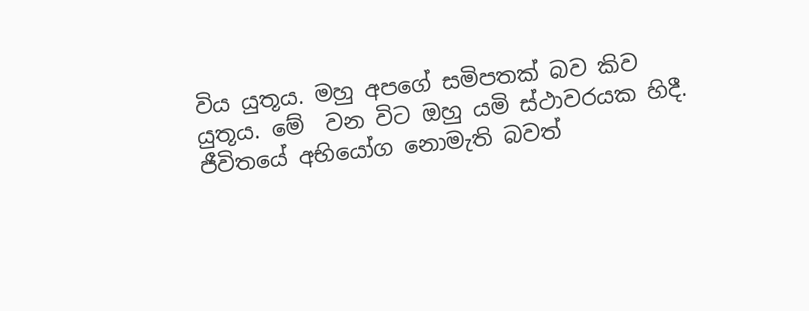විය යුතූය. මහු අපගේ සමිපතක් බව කිව යුතූය. මේ  වන විට ඔහු යමි ස්ථාවරයක හිදී. ජීවිතයේ අභියෝග නොමැති බවත්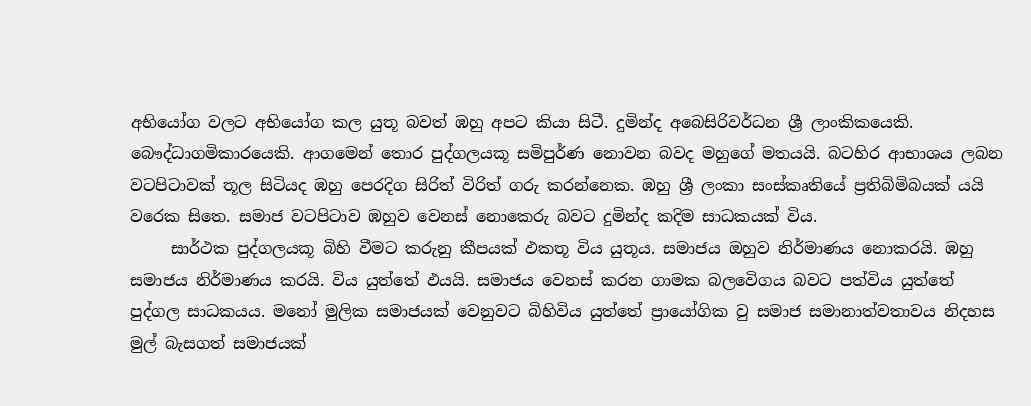අභියෝග වලට අභියෝග කල යුතූ බවත් ඹහු අපට කියා සිටී. දුමින්ද අබෙසිරිවර්ධන ශ්‍රී ලාංකිකයෙකි.
බෞද්ධාගමිකාරයෙකි. ආගමෙන් තොර පුද්ගලයකූ සමිපුර්ණ නොවන බවද මහුගේ මතයයි. බටහිර ආභාශය ලබන වටපිටාවක් තූල සිටියද ඹහු පෙරදිග සිරිත් විරිත් ගරු කරන්නෙක. ඹහු ශ්‍රී ලංකා සංස්කෘතියේ ප්‍රතිබිමිබයක් යයි වරෙක සිතෙ. සමාජ වටපිටාව ඹහුව වෙනස් නොකෙරු බවට දුමින්ද කදිම සාධකයක් විය.
     සාර්ථක පුද්ගලයකූ බිහි වීමට කරුනු කීපයක් ඵකතූ විය යුතූය. සමාජය ඔහුව නිර්මාණය නොකරයි. ඹහු සමාජය නිර්මාණය කරයි. විය යුත්තේ ඵයයි. සමාජය වෙනස් කරන ගාමක බලවෙිගය බවට පත්විය යුත්තේ පුද්ගල සාධකයය. මනෝ මුලික සමාජයක් වෙනුවට බිහිවිය යුත්තේ ප්‍රායෝගික වු සමාජ සමානාත්වතාවය නිදහස මුල් බැසගත් සමාජයක්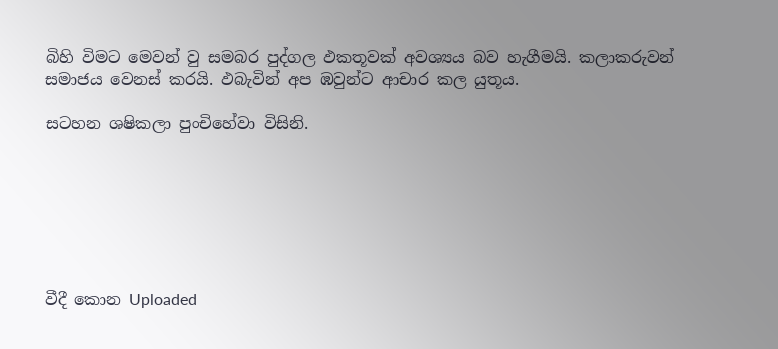බිහි විමට මෙවන් වු සමබර පුද්ගල ඵකතූවක් අවශ්‍යය බව හැගීමයි. කලාකරුවන් සමාජය වෙනස් කරයි. ඵබැවින් අප ඹවුන්ට ආචාර කල යුතූය.

සටහන ශෂිකලා පුංචිහේවා විසිනි.







වීදී කොන Uploaded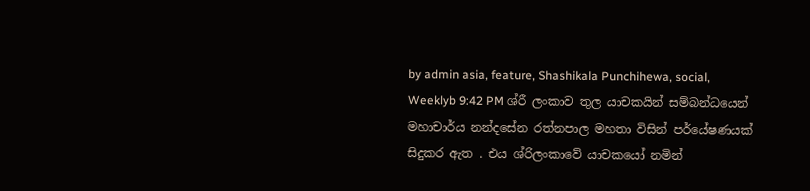by admin asia, feature, Shashikala Punchihewa, social, Weeklyb 9:42 PM ශ්රී ලංකාව තුල යාචකයින් සම්බන්ධයෙන් මහාචාර්ය නන්දසේන රත්නපාල මහතා විසින් පර්යේෂණයක් සිදුකර ඇත . එය ශ්රිලංකාවේ යාචකයෝ නමින්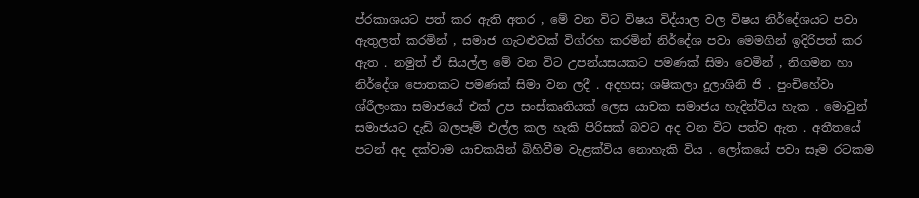ප්රකාශයට පත් කර ඇති අතර , මේ වන විට විෂය විද්යාල වල විෂය නිර්දේශයට පවා ඇතුලත් කරමින් , සමාජ ගැටළුවක් විග්රහ කරමින් නිර්දේශ පවා මෙමගින් ඉදිරිපත් කර ඇත . නමුත් ඒ සියල්ල මේ වන විට උපන්යසයකට පමණක් සිමා වෙමින් , නිගමන හා නිර්දේශ පොතකට පමණක් සිමා වන ලදී . අදහස; ශෂිකලා දුලාශිනි ජි . පුංචිහේවා ශ්රීලංකා සමාජයේ එක් උප සංස්කෘතියක් ලෙස යාචක සමාජය හැදින්විය හැක . මොවුන් සමාජයට දැඩි බලපෑම් එල්ල කල හැකි පිරිසක් බවට අද වන විට පත්ව ඇත . අතීතයේ පටන් අද දක්වාම යාචකයින් බිහිවීම වැළක්විය නොහැකි විය . ලෝකයේ පවා සෑම රටකම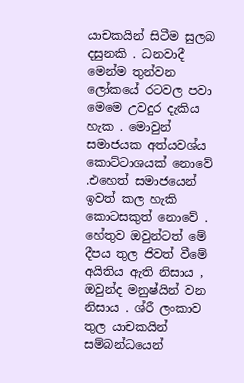යාචකයින් සිටීම සුලබ දසුනකි . ධනවාදී මෙන්ම තුන්වන ලෝකයේ රටවල පවා මෙමෙ උවදුර දැකිය හැක . මොවුන් සමාජයක අත්යවශ්ය කොට්ටාශයක් නොවේ .එහෙත් සමාජයෙන් ඉවත් කල හැකි කොටසකුත් නොවේ . හේතුව ඔවුන්ටත් මේ දීපය තුල ජිවත් වීමේ අයිතිය ඇති නිසාය , ඔවුන්ද මනුෂ්යින් වන නිසාය . ශ්රී ලංකාව තුල යාචකයින් සම්බන්ධයෙන්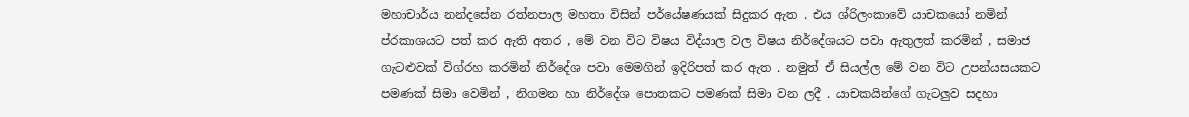මහාචාර්ය නන්දසේන රත්නපාල මහතා විසින් පර්යේෂණයක් සිදුකර ඇත . එය ශ්රිලංකාවේ යාචකයෝ නමින් ප්රකාශයට පත් කර ඇති අතර , මේ වන විට විෂය විද්යාල වල විෂය නිර්දේශයට පවා ඇතුලත් කරමින් , සමාජ ගැටළුවක් විග්රහ කරමින් නිර්දේශ පවා මෙමගින් ඉදිරිපත් කර ඇත . නමුත් ඒ සියල්ල මේ වන විට උපන්යසයකට පමණක් සිමා වෙමින් , නිගමන හා නිර්දේශ පොතකට පමණක් සිමා වන ලදී . යාචකයින්ගේ ගැටලුව සදහා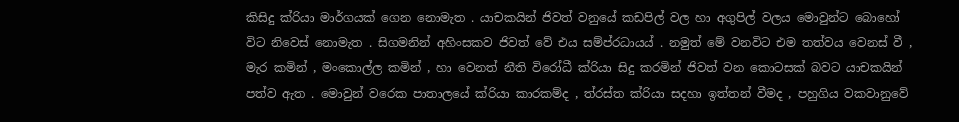කිසිදු ක්රියා මාර්ගයක් ගෙන නොමැත . යාචකයින් ජිවත් වනුයේ කඩපිල් වල හා අගුපිල් වලය මොවුන්ට බොහෝ විට නිවෙස් නොමැත . සිගමනින් අහිංසකව ජිවත් වේ එය සම්ප්රධායය් . නමුත් මේ වනවිට එම තත්වය වෙනස් වී , මැර කමින් , මංකොල්ල කමින් , හා වෙනත් නීති විරෝධී ක්රියා සිදු කරමින් ජිවත් වන කොටසක් බවට යාචකයින් පත්ව ඇත . මොවුන් වරෙක පාතාලයේ ක්රියා කාරකම්ද , ත්රස්ත ක්රියා සදහා ඉත්තන් වීමද , පහුගිය වකවානුවේ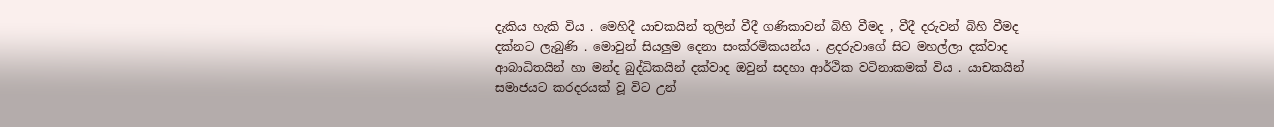දැකිය හැකි විය . මෙහිදී යාචකයින් තුලින් වීදී ගණිකාවන් බිහි වීමද , වීදී දරුවන් බිහි වීමද දක්නට ලැබුණි . මොවුන් සියලුම දෙනා සංක්රමිකයන්ය . ළදරුවාගේ සිට මහල්ලා දක්වාද ආබාධිතයින් හා මන්ද බුද්ධිකයින් දක්වාද ඔවුන් සදහා ආර්ථික වටිනාකමක් විය . යාචකයින් සමාජයට කරදරයක් වූ විට උන්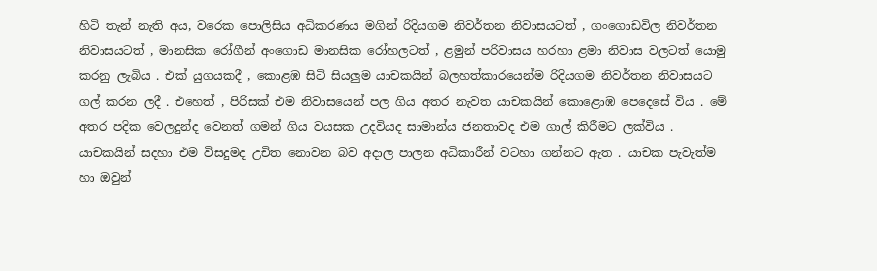හිටි තැන් නැති අය, වරෙක පොලිසිය අධිකරණය මගින් රිදියගම නිවර්තන නිවාසයටත් , ගංගොඩවිල නිවර්තන නිවාසයටත් , මානසික රෝගීන් අංගොඩ මානසික රෝහලටත් , ළමුන් පරිවාසය හරහා ළමා නිවාස වලටත් යොමු කරනු ලැබිය . එක් යුගයකදී , කොළඹ සිටි සියලුම යාචකයින් බලහත්කාරයෙන්ම රිදියගම නිවර්තන නිවාසයට ගල් කරන ලදී . එහෙත් , පිරිසක් එම නිවාසයෙන් පල ගිය අතර නැවත යාචකයින් කොළොඹ පෙදෙසේ විය . මේ අතර පදික වෙලදුන්ද වෙනත් ගමන් ගිය වයසක උදවියද සාමාන්ය ජනතාවද එම ගාල් කිරීමට ලක්විය . යාචකයින් සදහා එම විසදුමද උචිත නොවන බව අදාල පාලන අධිකාරීන් වටහා ගන්නට ඇත . යාචක පැවැත්ම හා ඔවුන්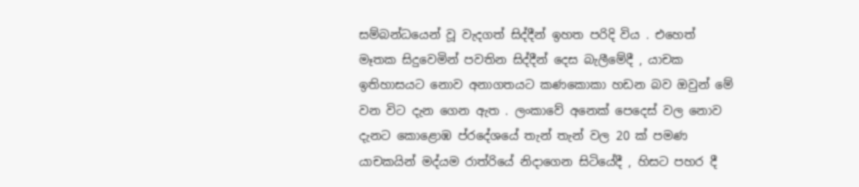සම්බන්ධයෙන් වූ වැදගත් සිද්දීන් ඉහත පරිදි විය . එහෙත් මෑතක සිදුවෙමින් පවතින සිද්දීන් දෙස බැලීමේදී , යාචක ඉතිහාසයට නොව අනාගතයට කණකොකා හඩන බව ඔවුන් මේ වන විට දැන ගෙන ඇත . ලංකාවේ අනෙක් පෙදෙස් වල නොව දැනට කොළොඹ ප්රදේශයේ තැන් තැන් වල 20 ක් පමණ යාචකයින් මද්යම රාත්රියේ නිදාගෙන සිටියේදී , හිසට පහර දී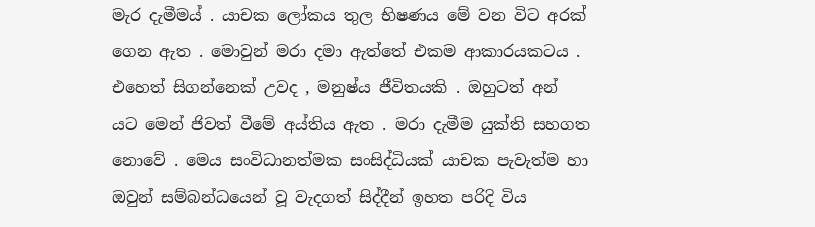මැර දැමීමය් . යාචක ලෝකය තුල භිෂණය මේ වන විට අරක් ගෙන ඇත . මොවුන් මරා දමා ඇත්තේ එකම ආකාරයකටය . එහෙත් සිගන්නෙක් උවද , මනුෂ්ය ජීවිතයකි . ඔහුටත් අන් යට මෙන් ජිවත් වීමේ අය්තිය ඇත . මරා දැමීම යුක්ති සහගත නොවේ . මෙය සංවිධානත්මක සංසිද්ධියක් යාචක පැවැත්ම හා ඔවුන් සම්බන්ධයෙන් වූ වැදගත් සිද්දීන් ඉහත පරිදි විය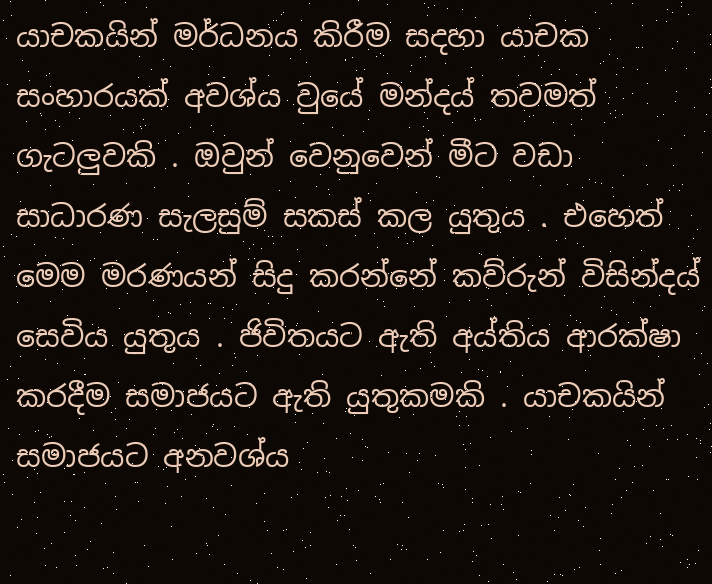යාචකයින් මර්ධනය කිරීම සදහා යාචක සංහාරයක් අවශ්ය වුයේ මන්දය් තවමත් ගැටලුවකි . ඔවුන් වෙනුවෙන් මීට වඩා සාධාරණ සැලසුම් සකස් කල යුතුය . එහෙත් මෙම මරණයන් සිදු කරන්නේ කව්රුන් විසින්දය් සෙවිය යුතුය . ජිවිතයට ඇති අය්තිය ආරක්ෂා කරදීම සමාජයට ඇති යුතුකමකි . යාචකයින් සමාජයට අනවශ්ය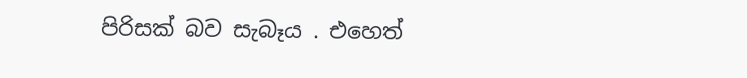පිරිසක් බව සැබෑය . එහෙත්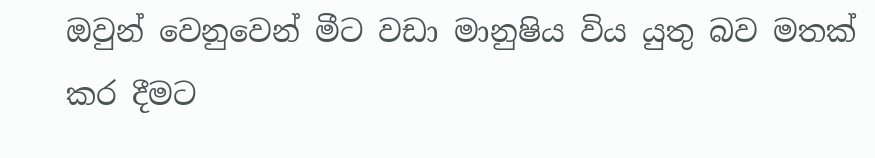ඔවුන් වෙනුවෙන් මීට වඩා මානුෂිය විය යුතු බව මතක් කර දීමට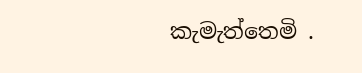කැමැත්තෙමි .